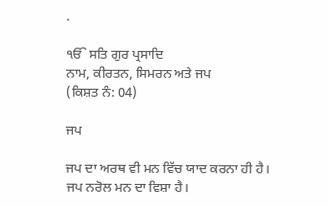.

ੴ ਸਤਿ ਗੁਰ ਪ੍ਰਸਾਦਿ
ਨਾਮ, ਕੀਰਤਨ, ਸਿਮਰਨ ਅਤੇ ਜਪ
(ਕਿਸ਼ਤ ਨੰ: 04)

ਜਪ

ਜਪ ਦਾ ਅਰਥ ਵੀ ਮਨ ਵਿੱਚ ਯਾਦ ਕਰਨਾ ਹੀ ਹੈ। ਜਪ ਨਰੋਲ ਮਨ ਦਾ ਵਿਸ਼ਾ ਹੈ।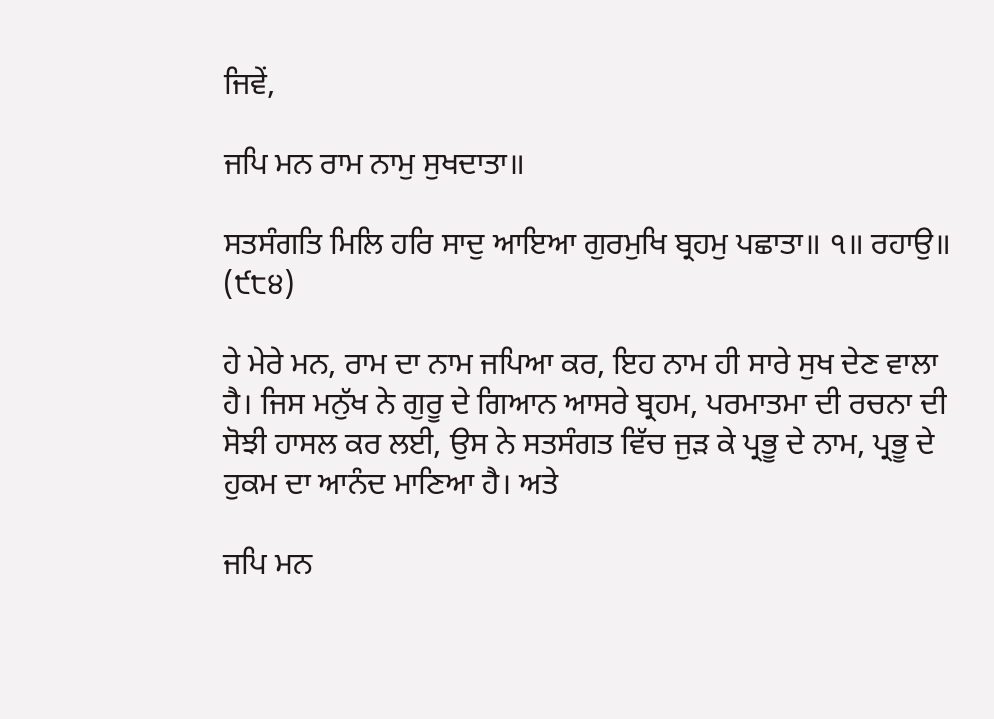ਜਿਵੇਂ,

ਜਪਿ ਮਨ ਰਾਮ ਨਾਮੁ ਸੁਖਦਾਤਾ॥

ਸਤਸੰਗਤਿ ਮਿਲਿ ਹਰਿ ਸਾਦੁ ਆਇਆ ਗੁਰਮੁਖਿ ਬ੍ਰਹਮੁ ਪਛਾਤਾ॥ ੧॥ ਰਹਾਉ॥ (੯੮੪)

ਹੇ ਮੇਰੇ ਮਨ, ਰਾਮ ਦਾ ਨਾਮ ਜਪਿਆ ਕਰ, ਇਹ ਨਾਮ ਹੀ ਸਾਰੇ ਸੁਖ ਦੇਣ ਵਾਲਾ ਹੈ। ਜਿਸ ਮਨੁੱਖ ਨੇ ਗੁਰੂ ਦੇ ਗਿਆਨ ਆਸਰੇ ਬ੍ਰਹਮ, ਪਰਮਾਤਮਾ ਦੀ ਰਚਨਾ ਦੀ ਸੋਝੀ ਹਾਸਲ ਕਰ ਲਈ, ਉਸ ਨੇ ਸਤਸੰਗਤ ਵਿੱਚ ਜੁੜ ਕੇ ਪ੍ਰਭੂ ਦੇ ਨਾਮ, ਪ੍ਰਭੂ ਦੇ ਹੁਕਮ ਦਾ ਆਨੰਦ ਮਾਣਿਆ ਹੈ। ਅਤੇ

ਜਪਿ ਮਨ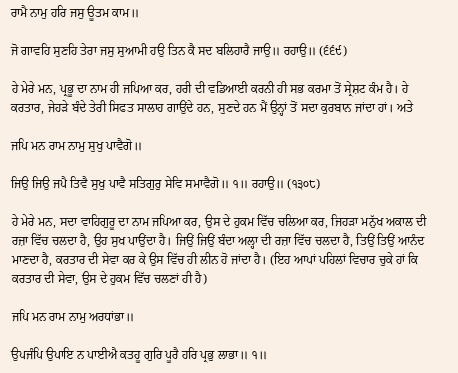ਰਾਮੈ ਨਾਮੁ ਹਰਿ ਜਸੁ ਊਤਮ ਕਾਮ॥

ਜੋ ਗਾਵਹਿ ਸੁਣਹਿ ਤੇਰਾ ਜਸੁ ਸੁਆਮੀ ਹਉ ਤਿਨ ਕੈ ਸਦ ਬਲਿਹਾਰੈ ਜਾਉ॥ ਰਹਾਉ॥ (੬੬੯)

ਹੇ ਮੇਰੇ ਮਨ, ਪ੍ਰਭੂ ਦਾ ਨਾਮ ਹੀ ਜਪਿਆ ਕਰ, ਹਰੀ ਦੀ ਵਡਿਆਈ ਕਰਨੀ ਹੀ ਸਭ ਕਰਮਾ ਤੋਂ ਸ੍ਰੇਸ਼ਟ ਕੰਮ ਹੈ। ਹੇ ਕਰਤਾਰ, ਜੇਹੜੇ ਬੰਦੇ ਤੇਰੀ ਸਿਫਤ ਸਾਲਾਹ ਗਾਉਂਦੇ ਹਨ, ਸੁਣਦੇ ਹਨ ਮੈਂ ਉਨ੍ਹਾਂ ਤੋਂ ਸਦਾ ਕੁਰਬਾਨ ਜਾਂਦਾ ਹਾਂ। ਅਤੇ

ਜਪਿ ਮਨ ਰਾਮ ਨਾਮੁ ਸੁਖੁ ਪਾਵੈਗੋ॥

ਜਿਉ ਜਿਉ ਜਪੈ ਤਿਵੈ ਸੁਖੁ ਪਾਵੈ ਸਤਿਗੁਰੁ ਸੇਵਿ ਸਮਾਵੈਗੋ॥ ੧॥ ਰਹਾਉ॥ (੧੩੦੮)

ਹੇ ਮੇਰੇ ਮਨ, ਸਦਾ ਵਾਹਿਗੁਰੂ ਦਾ ਨਾਮ ਜਪਿਆ ਕਰ, ਉਸ ਦੇ ਹੁਕਮ ਵਿੱਚ ਚਲਿਆ ਕਰ, ਜਿਹੜਾ ਮਨੁੱਖ ਅਕਾਲ ਦੀ ਰਜ਼ਾ ਵਿੱਚ ਚਲਦਾ ਹੈ, ਉਹ ਸੁਖ ਪਾਉਂਦਾ ਹੈ। ਜਿਉਂ ਜਿਉਂ ਬੰਦਾ ਅਲ੍ਹਾ ਦੀ ਰਜ਼ਾ ਵਿੱਚ ਚਲਦਾ ਹੈ, ਤਿਉਂ ਤਿਉਂ ਆਨੰਦ ਮਾਣਦਾ ਹੈ, ਕਰਤਾਰ ਦੀ ਸੇਵਾ ਕਰ ਕੇ ਉਸ ਵਿੱਚ ਹੀ ਲੀਨ ਹੋ ਜਾਂਦਾ ਹੈ। (ਇਹ ਆਪਾਂ ਪਹਿਲਾਂ ਵਿਚਾਰ ਚੁਕੇ ਹਾਂ ਕਿ ਕਰਤਾਰ ਦੀ ਸੇਵਾ, ਉਸ ਦੇ ਹੁਕਮ ਵਿੱਚ ਚਲਣਾਂ ਹੀ ਹੈ)

ਜਪਿ ਮਨ ਰਾਮ ਨਾਮੁ ਅਰਧਾਂਭਾ॥

ਉਪਜੰਪਿ ਉਪਾਇ ਨ ਪਾਈਐ ਕਤਹੂ ਗੁਰਿ ਪੂਰੈ ਹਰਿ ਪ੍ਰਭੁ ਲਾਭਾ॥ ੧॥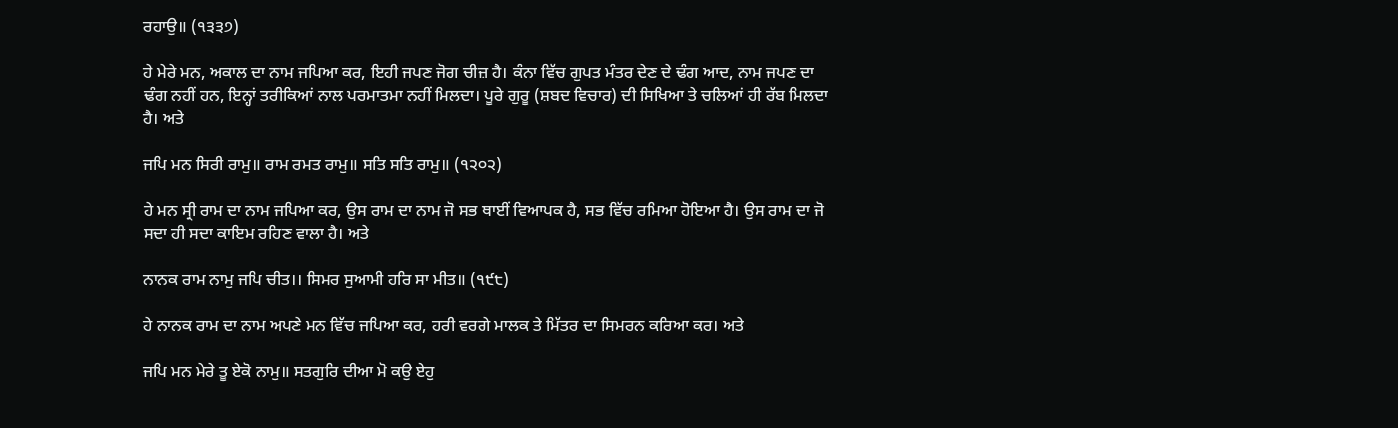ਰਹਾਉ॥ (੧੩੩੭)

ਹੇ ਮੇਰੇ ਮਨ, ਅਕਾਲ ਦਾ ਨਾਮ ਜਪਿਆ ਕਰ, ਇਹੀ ਜਪਣ ਜੋਗ ਚੀਜ਼ ਹੈ। ਕੰਨਾ ਵਿੱਚ ਗੁਪਤ ਮੰਤਰ ਦੇਣ ਦੇ ਢੰਗ ਆਦ, ਨਾਮ ਜਪਣ ਦਾ ਢੰਗ ਨਹੀਂ ਹਨ, ਇਨ੍ਹਾਂ ਤਰੀਕਿਆਂ ਨਾਲ ਪਰਮਾਤਮਾ ਨਹੀਂ ਮਿਲਦਾ। ਪੂਰੇ ਗੁਰੂ (ਸ਼ਬਦ ਵਿਚਾਰ) ਦੀ ਸਿਖਿਆ ਤੇ ਚਲਿਆਂ ਹੀ ਰੱਬ ਮਿਲਦਾ ਹੈ। ਅਤੇ

ਜਪਿ ਮਨ ਸਿਰੀ ਰਾਮੁ॥ ਰਾਮ ਰਮਤ ਰਾਮੁ॥ ਸਤਿ ਸਤਿ ਰਾਮੁ॥ (੧੨੦੨)

ਹੇ ਮਨ ਸ੍ਰੀ ਰਾਮ ਦਾ ਨਾਮ ਜਪਿਆ ਕਰ, ਉਸ ਰਾਮ ਦਾ ਨਾਮ ਜੋ ਸਭ ਥਾਈਂ ਵਿਆਪਕ ਹੈ, ਸਭ ਵਿੱਚ ਰਮਿਆ ਹੋਇਆ ਹੈ। ਉਸ ਰਾਮ ਦਾ ਜੋ ਸਦਾ ਹੀ ਸਦਾ ਕਾਇਮ ਰਹਿਣ ਵਾਲਾ ਹੈ। ਅਤੇ

ਨਾਨਕ ਰਾਮ ਨਾਮੁ ਜਪਿ ਚੀਤ।। ਸਿਮਰ ਸੁਆਮੀ ਹਰਿ ਸਾ ਮੀਤ॥ (੧੯੮)

ਹੇ ਨਾਨਕ ਰਾਮ ਦਾ ਨਾਮ ਅਪਣੇ ਮਨ ਵਿੱਚ ਜਪਿਆ ਕਰ, ਹਰੀ ਵਰਗੇ ਮਾਲਕ ਤੇ ਮਿੱਤਰ ਦਾ ਸਿਮਰਨ ਕਰਿਆ ਕਰ। ਅਤੇ

ਜਪਿ ਮਨ ਮੇਰੇ ਤੂ ਏਕੋ ਨਾਮੁ॥ ਸਤਗੁਰਿ ਦੀਆ ਮੋ ਕਉ ਏਹੁ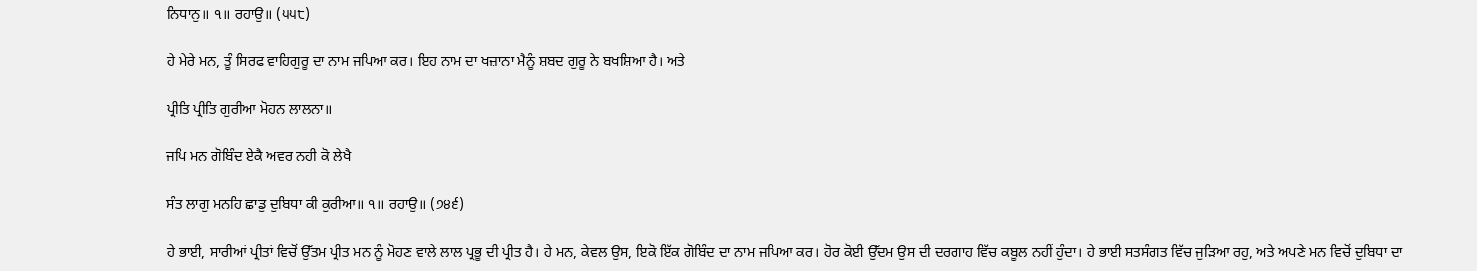ਨਿਧਾਨੁ॥ ੧॥ ਰਹਾਉ॥ (੫੫੮)

ਹੇ ਮੇਰੇ ਮਨ, ਤੂੰ ਸਿਰਫ ਵਾਹਿਗੁਰੂ ਦਾ ਨਾਮ ਜਪਿਆ ਕਰ। ਇਹ ਨਾਮ ਦਾ ਖਜ਼ਾਨਾ ਮੈਨੂੰ ਸ਼ਬਦ ਗੁਰੂ ਨੇ ਬਖਸ਼ਿਆ ਹੈ। ਅਤੇ

ਪ੍ਰੀਤਿ ਪ੍ਰੀਤਿ ਗੁਰੀਆ ਮੋਹਨ ਲਾਲਨਾ॥

ਜਪਿ ਮਨ ਗੋਬਿੰਦ ਏਕੈ ਅਵਰ ਨਹੀ ਕੋ ਲੇਖੈ

ਸੰਤ ਲਾਗੁ ਮਨਹਿ ਛਾਡੁ ਦੁਬਿਧਾ ਕੀ ਕੁਰੀਆ॥ ੧॥ ਰਹਾਉ॥ (੭੪੬)

ਹੇ ਭਾਈ, ਸਾਰੀਆਂ ਪ੍ਰੀਤਾਂ ਵਿਚੋਂ ਉੱਤਮ ਪ੍ਰੀਤ ਮਨ ਨੂੰ ਮੋਹਣ ਵਾਲੇ ਲਾਲ ਪ੍ਰਭੂ ਦੀ ਪ੍ਰੀਤ ਹੈ। ਹੇ ਮਨ, ਕੇਵਲ ਉਸ, ਇਕੋ ਇੱਕ ਗੋਬਿੰਦ ਦਾ ਨਾਮ ਜਪਿਆ ਕਰ। ਹੋਰ ਕੋਈ ਉੱਦਮ ਉਸ ਦੀ ਦਰਗਾਹ ਵਿੱਚ ਕਬੂਲ ਨਹੀਂ ਹੁੰਦਾ। ਹੇ ਭਾਈ ਸਤਸੰਗਤ ਵਿੱਚ ਜੁੜਿਆ ਰਹੁ, ਅਤੇ ਅਪਣੇ ਮਨ ਵਿਚੋਂ ਦੁਬਿਧਾ ਦਾ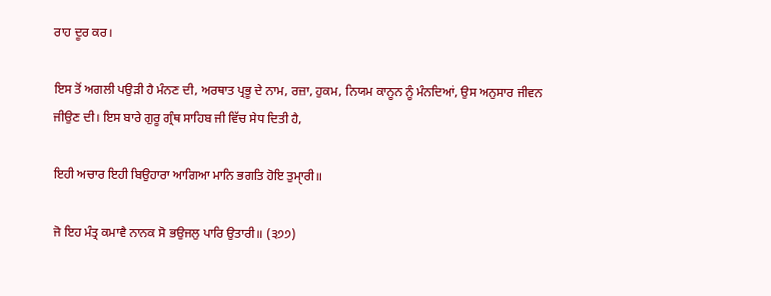ਰਾਹ ਦੂਰ ਕਰ।

ਇਸ ਤੋਂ ਅਗਲੀ ਪਉੜੀ ਹੈ ਮੰਨਣ ਦੀ, ਅਰਥਾਤ ਪ੍ਰਭੂ ਦੇ ਨਾਮ, ਰਜ਼ਾ, ਹੁਕਮ, ਨਿਯਮ ਕਾਨੂਨ ਨੂੰ ਮੰਨਦਿਆਂ, ਉਸ ਅਨੁਸਾਰ ਜੀਵਨ ਜੀਉਣ ਦੀ। ਇਸ ਬਾਰੇ ਗੁਰੂ ਗ੍ਰੰਥ ਸਾਹਿਬ ਜੀ ਵਿੱਚ ਸੇਧ ਦਿਤੀ ਹੈ,

ਇਹੀ ਅਚਾਰ ਇਹੀ ਬਿਉਹਾਰਾ ਆਗਿਆ ਮਾਨਿ ਭਗਤਿ ਹੋਇ ਤੁਮਾੑਰੀ॥

ਜੋ ਇਹ ਮੰਤ੍ਰ ਕਮਾਵੈ ਨਾਨਕ ਸੋ ਭਉਜਲੁ ਪਾਰਿ ਉਤਾਰੀ॥ (੩੭੭)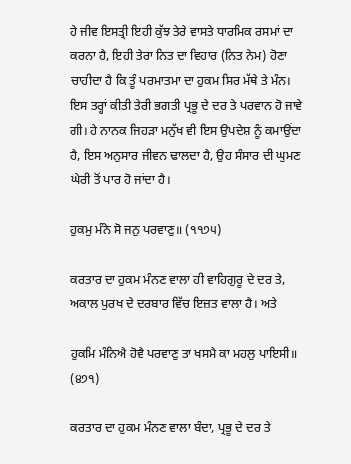ਹੇ ਜੀਵ ਇਸਤ੍ਰੀ ਇਹੀ ਕੁੱਝ ਤੇਰੇ ਵਾਸਤੇ ਧਾਰਮਿਕ ਰਸਮਾਂ ਦਾ ਕਰਨਾ ਹੈ, ਇਹੀ ਤੇਰਾ ਨਿਤ ਦਾ ਵਿਹਾਰ (ਨਿਤ ਨੇਮ) ਹੋਣਾ ਚਾਹੀਦਾ ਹੈ ਕਿ ਤੂੰ ਪਰਮਾਤਮਾ ਦਾ ਹੁਕਮ ਸਿਰ ਮੱਥੇ ਤੇ ਮੰਨ। ਇਸ ਤਰ੍ਹਾਂ ਕੀਤੀ ਤੇਰੀ ਭਗਤੀ ਪ੍ਰਭੂ ਦੇ ਦਰ ਤੇ ਪਰਵਾਨ ਹੋ ਜਾਵੇ ਗੀ। ਹੇ ਨਾਨਕ ਜਿਹੜਾ ਮਨੁੱਖ ਵੀ ਇਸ ਉਪਦੇਸ਼ ਨੂੰ ਕਮਾਉਂਦਾ ਹੈ, ਇਸ ਅਨੁਸਾਰ ਜੀਵਨ ਢਾਲਦਾ ਹੈ, ਉਹ ਸੰਸਾਰ ਦੀ ਘੁਮਣ ਘੇਰੀ ਤੋਂ ਪਾਰ ਹੋ ਜਾਂਦਾ ਹੈ।

ਹੁਕਮੁ ਮੰਨੇ ਸੋ ਜਨੁ ਪਰਵਾਣੁ॥ (੧੧੭੫)

ਕਰਤਾਰ ਦਾ ਹੁਕਮ ਮੰਨਣ ਵਾਲਾ ਹੀ ਵਾਹਿਗੁਰੂ ਦੇ ਦਰ ਤੇ, ਅਕਾਲ ਪੁਰਖ ਦੇ ਦਰਬਾਰ ਵਿੱਚ ਇਜ਼ਤ ਵਾਲਾ ਹੈ। ਅਤੇ

ਹੁਕਮਿ ਮੰਨਿਐ ਹੋਵੈ ਪਰਵਾਣੁ ਤਾ ਖਸਮੈ ਕਾ ਮਹਲੁ ਪਾਇਸੀ॥ (੪੭੧)

ਕਰਤਾਰ ਦਾ ਹੁਕਮ ਮੰਨਣ ਵਾਲਾ ਬੰਦਾ, ਪ੍ਰਭੂ ਦੇ ਦਰ ਤੇ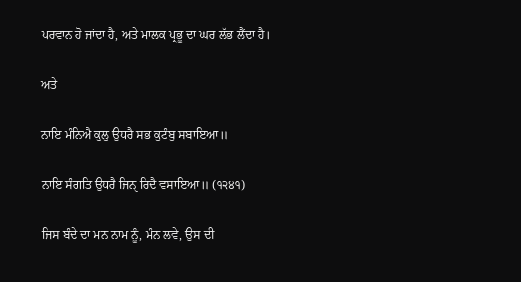ਪਰਵਾਨ ਹੋ ਜਾਂਦਾ ਹੈ, ਅਤੇ ਮਾਲਕ ਪ੍ਰਭੂ ਦਾ ਘਰ ਲੱਭ ਲੈਂਦਾ ਹੈ।

ਅਤੇ

ਨਾਇ ਮੰਨਿਐ ਕੁਲੁ ਉਧਰੈ ਸਭ ਕੁਟੰਬੁ ਸਬਾਇਆ॥

ਨਾਇ ਸੰਗਤਿ ਉਧਰੈ ਜਿਨੑ ਰਿਦੈ ਵਸਾਇਆ॥ (੧੨੪੧)

ਜਿਸ ਬੰਦੇ ਦਾ ਮਨ ਨਾਮ ਨੂੰ, ਮੰਨ ਲਵੇ, ਉਸ ਦੀ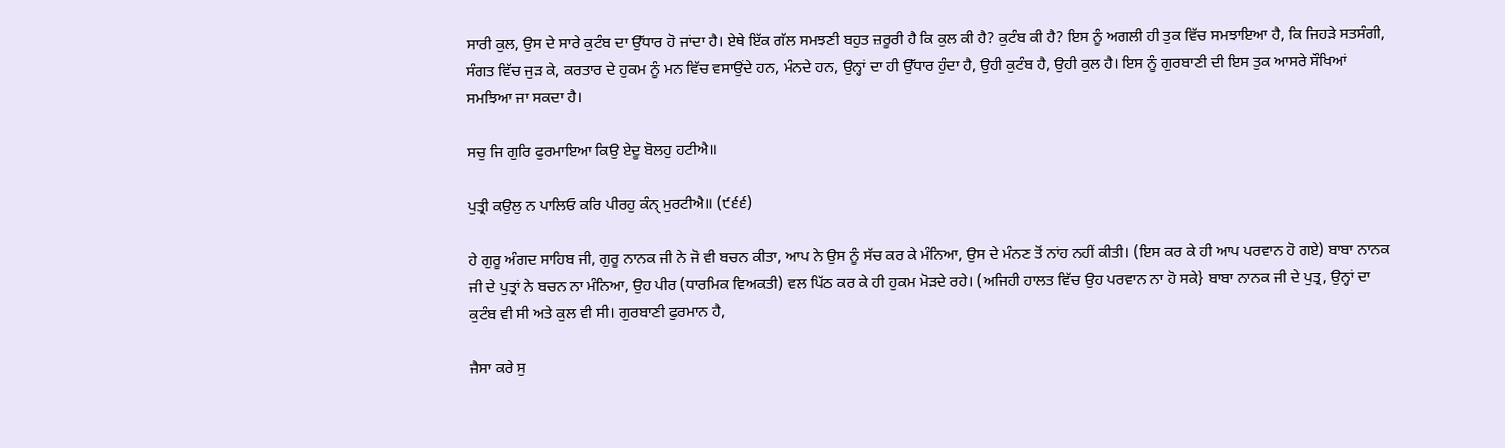ਸਾਰੀ ਕੁਲ, ਉਸ ਦੇ ਸਾਰੇ ਕੁਟੰਬ ਦਾ ਉੱਧਾਰ ਹੋ ਜਾਂਦਾ ਹੈ। ਏਥੇ ਇੱਕ ਗੱਲ ਸਮਝਣੀ ਬਹੁਤ ਜ਼ਰੂਰੀ ਹੈ ਕਿ ਕੁਲ ਕੀ ਹੈ? ਕੁਟੰਬ ਕੀ ਹੈ? ਇਸ ਨੂੰ ਅਗਲੀ ਹੀ ਤੁਕ ਵਿੱਚ ਸਮਝਾਇਆ ਹੈ, ਕਿ ਜਿਹੜੇ ਸਤਸੰਗੀ, ਸੰਗਤ ਵਿੱਚ ਜੁੜ ਕੇ, ਕਰਤਾਰ ਦੇ ਹੁਕਮ ਨੂੰ ਮਨ ਵਿੱਚ ਵਸਾਉਂਦੇ ਹਨ, ਮੰਨਦੇ ਹਨ, ਉਨ੍ਹਾਂ ਦਾ ਹੀ ਉੱਧਾਰ ਹੁੰਦਾ ਹੈ, ਉਹੀ ਕੁਟੰਬ ਹੈ, ਉਹੀ ਕੁਲ ਹੈ। ਇਸ ਨੂੰ ਗੁਰਬਾਣੀ ਦੀ ਇਸ ਤੁਕ ਆਸਰੇ ਸੌਖਿਆਂ ਸਮਝਿਆ ਜਾ ਸਕਦਾ ਹੈ।

ਸਚੁ ਜਿ ਗੁਰਿ ਫੁਰਮਾਇਆ ਕਿਉ ਏਦੂ ਬੋਲਹੁ ਹਟੀਐ॥

ਪੁਤ੍ਰੀ ਕਉਲੁ ਨ ਪਾਲਿਓ ਕਰਿ ਪੀਰਹੁ ਕੰਨੑ ਮੁਰਟੀਐ॥ (੯੬੬)

ਹੇ ਗੁਰੂ ਅੰਗਦ ਸਾਹਿਬ ਜੀ, ਗੁਰੂ ਨਾਨਕ ਜੀ ਨੇ ਜੋ ਵੀ ਬਚਨ ਕੀਤਾ, ਆਪ ਨੇ ਉਸ ਨੂੰ ਸੱਚ ਕਰ ਕੇ ਮੰਨਿਆ, ਉਸ ਦੇ ਮੰਨਣ ਤੋਂ ਨਾਂਹ ਨਹੀਂ ਕੀਤੀ। (ਇਸ ਕਰ ਕੇ ਹੀ ਆਪ ਪਰਵਾਨ ਹੋ ਗਏ) ਬਾਬਾ ਨਾਨਕ ਜੀ ਦੇ ਪੁਤ੍ਰਾਂ ਨੇ ਬਚਨ ਨਾ ਮੰਨਿਆ, ਉਹ ਪੀਰ (ਧਾਰਮਿਕ ਵਿਅਕਤੀ) ਵਲ ਪਿੱਠ ਕਰ ਕੇ ਹੀ ਹੁਕਮ ਮੋੜਦੇ ਰਹੇ। (ਅਜਿਹੀ ਹਾਲਤ ਵਿੱਚ ਉਹ ਪਰਵਾਨ ਨਾ ਹੋ ਸਕੇ} ਬਾਬਾ ਨਾਨਕ ਜੀ ਦੇ ਪੁਤ੍ਰ, ਉਨ੍ਹਾਂ ਦਾ ਕੁਟੰਬ ਵੀ ਸੀ ਅਤੇ ਕੁਲ ਵੀ ਸੀ। ਗੁਰਬਾਣੀ ਫੁਰਮਾਨ ਹੈ,

ਜੈਸਾ ਕਰੇ ਸੁ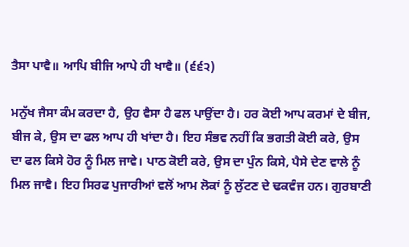ਤੈਸਾ ਪਾਵੈ॥ ਆਪਿ ਬੀਜਿ ਆਪੇ ਹੀ ਖਾਵੈ॥ (੬੬੨)

ਮਨੁੱਖ ਜੈਸਾ ਕੰਮ ਕਰਦਾ ਹੈ, ਉਹ ਵੈਸਾ ਹੈ ਫਲ ਪਾਉਂਦਾ ਹੈ। ਹਰ ਕੋਈ ਆਪ ਕਰਮਾਂ ਦੇ ਬੀਜ, ਬੀਜ ਕੇ, ਉਸ ਦਾ ਫਲ ਆਪ ਹੀ ਖਾਂਦਾ ਹੈ। ਇਹ ਸੰਭਵ ਨਹੀਂ ਕਿ ਭਗਤੀ ਕੋਈ ਕਰੇ, ਉਸ ਦਾ ਫਲ ਕਿਸੇ ਹੋਰ ਨੂੰ ਮਿਲ ਜਾਵੇ। ਪਾਠ ਕੋਈ ਕਰੇ, ਉਸ ਦਾ ਪੁੰਨ ਕਿਸੇ, ਪੈਸੇ ਦੇਣ ਵਾਲੇ ਨੂੰ ਮਿਲ ਜਾਵੈ। ਇਹ ਸਿਰਫ ਪੁਜਾਰੀਆਂ ਵਲੋਂ ਆਮ ਲੋਕਾਂ ਨੂੰ ਲੁੱਟਣ ਦੇ ਢਕਵੰਜ ਹਨ। ਗੁਰਬਾਣੀ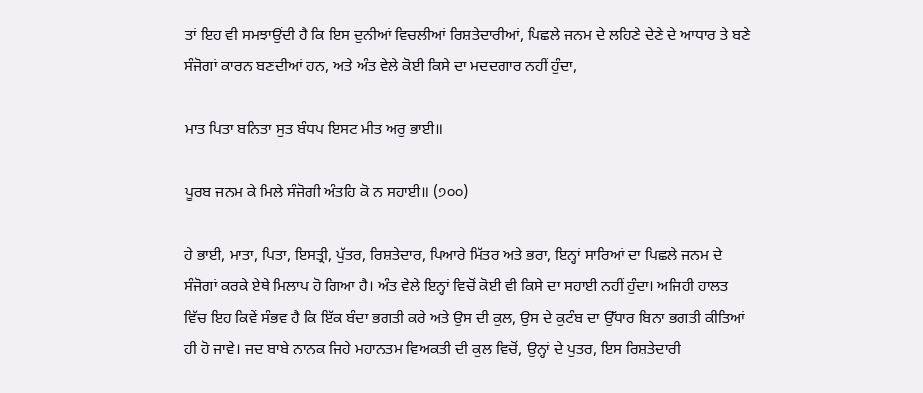ਤਾਂ ਇਹ ਵੀ ਸਮਝਾਉਂਦੀ ਹੈ ਕਿ ਇਸ ਦੁਨੀਆਂ ਵਿਚਲੀਆਂ ਰਿਸ਼ਤੇਦਾਰੀਆਂ, ਪਿਛਲੇ ਜਨਮ ਦੇ ਲਹਿਣੇ ਦੇਣੇ ਦੇ ਆਧਾਰ ਤੇ ਬਣੇ ਸੰਜੋਗਾਂ ਕਾਰਨ ਬਣਦੀਆਂ ਹਨ, ਅਤੇ ਅੰਤ ਵੇਲੇ ਕੋਈ ਕਿਸੇ ਦਾ ਮਦਦਗਾਰ ਨਹੀਂ ਹੁੰਦਾ,

ਮਾਤ ਪਿਤਾ ਬਨਿਤਾ ਸੁਤ ਬੰਧਪ ਇਸਟ ਮੀਤ ਅਰੁ ਭਾਈ॥

ਪੂਰਬ ਜਨਮ ਕੇ ਮਿਲੇ ਸੰਜੋਗੀ ਅੰਤਹਿ ਕੋ ਨ ਸਹਾਈ॥ (੭੦੦)

ਹੇ ਭਾਈ, ਮਾਤਾ, ਪਿਤਾ, ਇਸਤ੍ਰੀ, ਪੁੱਤਰ, ਰਿਸ਼ਤੇਦਾਰ, ਪਿਆਰੇ ਮਿੱਤਰ ਅਤੇ ਭਰਾ, ਇਨ੍ਹਾਂ ਸਾਰਿਆਂ ਦਾ ਪਿਛਲੇ ਜਨਮ ਦੇ ਸੰਜੋਗਾਂ ਕਰਕੇ ਏਥੇ ਮਿਲਾਪ ਹੋ ਗਿਆ ਹੈ। ਅੰਤ ਵੇਲੇ ਇਨ੍ਹਾਂ ਵਿਚੋਂ ਕੋਈ ਵੀ ਕਿਸੇ ਦਾ ਸਹਾਈ ਨਹੀਂ ਹੁੰਦਾ। ਅਜਿਹੀ ਹਾਲਤ ਵਿੱਚ ਇਹ ਕਿਵੇਂ ਸੰਭਵ ਹੈ ਕਿ ਇੱਕ ਬੰਦਾ ਭਗਤੀ ਕਰੇ ਅਤੇ ਉਸ ਦੀ ਕੁਲ, ਉਸ ਦੇ ਕੁਟੰਬ ਦਾ ਉੱਧਾਰ ਬਿਨਾ ਭਗਤੀ ਕੀਤਿਆਂ ਹੀ ਹੋ ਜਾਵੇ। ਜਦ ਬਾਬੇ ਨਾਨਕ ਜਿਹੇ ਮਹਾਨਤਮ ਵਿਅਕਤੀ ਦੀ ਕੁਲ ਵਿਚੋਂ, ਉਨ੍ਹਾਂ ਦੇ ਪੁਤਰ, ਇਸ ਰਿਸ਼ਤੇਦਾਰੀ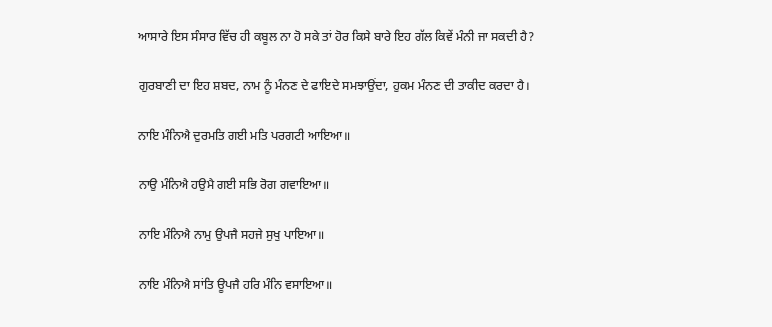ਆਸਾਰੇ ਇਸ ਸੰਸਾਰ ਵਿੱਚ ਹੀ ਕਬੂਲ ਨਾ ਹੋ ਸਕੇ ਤਾਂ ਹੋਰ ਕਿਸੇ ਬਾਰੇ ਇਹ ਗੱਲ ਕਿਵੇਂ ਮੰਨੀ ਜਾ ਸਕਦੀ ਹੈ?

ਗੁਰਬਾਣੀ ਦਾ ਇਹ ਸ਼ਬਦ, ਨਾਮ ਨੂੰ ਮੰਨਣ ਦੇ ਫਾਇਦੇ ਸਮਝਾਉਂਦਾ, ਹੁਕਮ ਮੰਨਣ ਦੀ ਤਾਕੀਦ ਕਰਦਾ ਹੈ।

ਨਾਇ ਮੰਨਿਐ ਦੁਰਮਤਿ ਗਈ ਮਤਿ ਪਰਗਟੀ ਆਇਆ॥

ਨਾਉ ਮੰਨਿਐ ਹਉਮੈ ਗਈ ਸਭਿ ਰੋਗ ਗਵਾਇਆ॥

ਨਾਇ ਮੰਨਿਐ ਨਾਮੁ ਉਪਜੈ ਸਹਜੇ ਸੁਖੁ ਪਾਇਆ॥

ਨਾਇ ਮੰਨਿਐ ਸਾਂਤਿ ਊਪਜੈ ਹਰਿ ਮੰਨਿ ਵਸਾਇਆ॥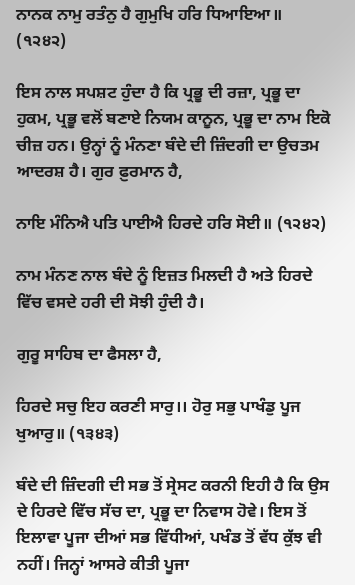ਨਾਨਕ ਨਾਮੁ ਰਤੰਨੁ ਹੈ ਗੁਮੁਖਿ ਹਰਿ ਧਿਆਇਆ॥ (੧੨੪੨)

ਇਸ ਨਾਲ ਸਪਸ਼ਟ ਹੁੰਦਾ ਹੈ ਕਿ ਪ੍ਰਭੂ ਦੀ ਰਜ਼ਾ, ਪ੍ਰਭੂ ਦਾ ਹੁਕਮ, ਪ੍ਰਭੂ ਵਲੋਂ ਬਣਾਏ ਨਿਯਮ ਕਾਨੂਨ, ਪ੍ਰਭੂ ਦਾ ਨਾਮ ਇਕੋ ਚੀਜ਼ ਹਨ। ਉਨ੍ਹਾਂ ਨੂੰ ਮੰਨਣਾ ਬੰਦੇ ਦੀ ਜ਼ਿੰਦਗੀ ਦਾ ਉਚਤਮ ਆਦਰਸ਼ ਹੈ। ਗੁਰ ਫ਼ੁਰਮਾਨ ਹੈ,

ਨਾਇ ਮੰਨਿਐ ਪਤਿ ਪਾਈਐ ਹਿਰਦੇ ਹਰਿ ਸੋਈ॥ (੧੨੪੨)

ਨਾਮ ਮੰਨਣ ਨਾਲ ਬੰਦੇ ਨੂੰ ਇਜ਼ਤ ਮਿਲਦੀ ਹੈ ਅਤੇ ਹਿਰਦੇ ਵਿੱਚ ਵਸਦੇ ਹਰੀ ਦੀ ਸੋਝੀ ਹੁੰਦੀ ਹੈ।

ਗੁਰੂ ਸਾਹਿਬ ਦਾ ਫੈਸਲਾ ਹੈ,

ਹਿਰਦੇ ਸਚੁ ਇਹ ਕਰਣੀ ਸਾਰੁ।। ਹੋਰੁ ਸਭੁ ਪਾਖੰਡੁ ਪੂਜ ਖੁਆਰੁ॥ (੧੩੪੩)

ਬੰਦੇ ਦੀ ਜ਼ਿੰਦਗੀ ਦੀ ਸਭ ਤੋਂ ਸ੍ਰੇਸਟ ਕਰਨੀ ਇਹੀ ਹੈ ਕਿ ਉਸ ਦੇ ਹਿਰਦੇ ਵਿੱਚ ਸੱਚ ਦਾ, ਪ੍ਰਭੂ ਦਾ ਨਿਵਾਸ ਹੋਵੇ। ਇਸ ਤੋਂ ਇਲਾਵਾ ਪੂਜਾ ਦੀਆਂ ਸਭ ਵਿੱਧੀਆਂ, ਪਖੰਡ ਤੋਂ ਵੱਧ ਕੁੱਝ ਵੀ ਨਹੀਂ। ਜਿਨ੍ਹਾਂ ਆਸਰੇ ਕੀਤੀ ਪੂਜਾ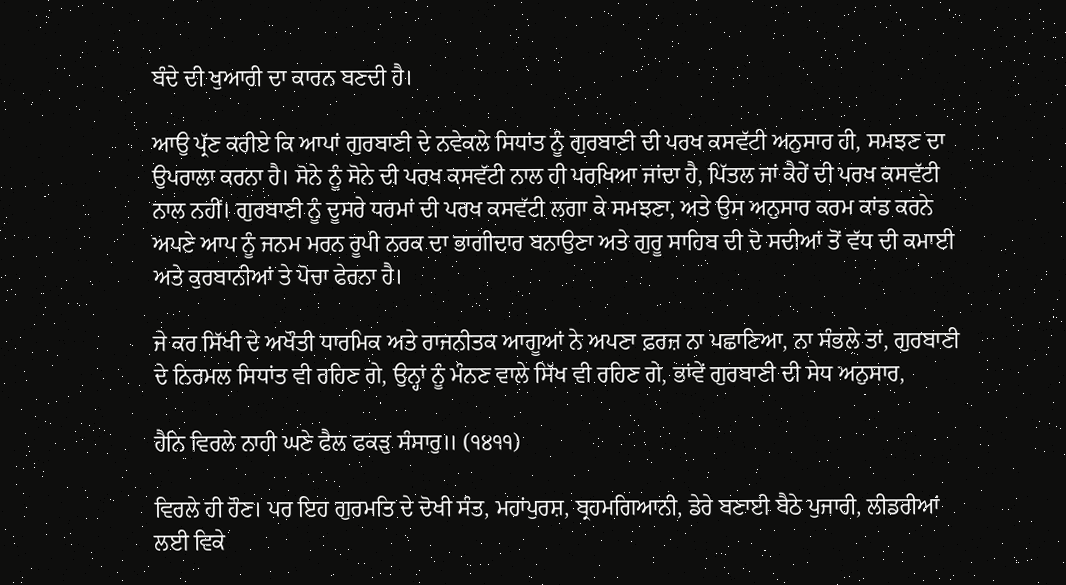ਬੰਦੇ ਦੀ ਖੁਆਰੀ ਦਾ ਕਾਰਨ ਬਣਦੀ ਹੈ।

ਆਉ ਪ੍ਰੱਣ ਕਰੀਏ ਕਿ ਆਪਾਂ ਗੁਰਬਾਣੀ ਦੇ ਨਵੇਕਲੇ ਸਿਧਾਂਤ ਨੂੰ ਗੁਰਬਾਣੀ ਦੀ ਪਰਖ ਕਸਵੱਟੀ ਅਨੁਸਾਰ ਹੀ, ਸਮਝਣ ਦਾ ਉਪਰਾਲਾ ਕਰਨਾ ਹੈ। ਸੋਨੇ ਨੂੰ ਸੋਨੇ ਦੀ ਪਰਖ ਕਸਵੱਟੀ ਨਾਲ ਹੀ ਪਰਖਿਆ ਜਾਂਦਾ ਹੈ, ਪਿੱਤਲ ਜਾਂ ਕੈਹੇਂ ਦੀ ਪਰਖ ਕਸਵੱਟੀ ਨਾਲ ਨਹੀਂ। ਗੁਰਬਾਣੀ ਨੂੰ ਦੂਸਰੇ ਧਰਮਾਂ ਦੀ ਪਰਖ ਕਸਵੱਟੀ ਲਗਾ ਕੇ ਸਮਝਣਾ, ਅਤੇ ਉਸ ਅਨੁਸਾਰ ਕਰਮ ਕਾਂਡ ਕਰਨੇ ਅਪਣੇ ਆਪ ਨੂੰ ਜਨਮ ਮਰਨ ਰੂਪੀ ਨਰਕ ਦਾ ਭਾਗੀਦਾਰ ਬਨਾਉਣਾ ਅਤੇ ਗੁਰੂ ਸਾਹਿਬ ਦੀ ਦੋ ਸਦੀਆਂ ਤੋਂ ਵੱਧ ਦੀ ਕਮਾਈ ਅਤੇ ਕੁਰਬਾਨੀਆਂ ਤੇ ਪੋਚਾ ਫੇਰਨਾ ਹੈ।

ਜੇ ਕਰ ਸਿੱਖੀ ਦੇ ਅਖੌਤੀ ਧਾਰਮਿਕ ਅਤੇ ਰਾਜਨੀਤਕ ਆਗੂਆਂ ਨੇ ਅਪਣਾ ਫ਼ਰਜ਼ ਨਾ ਪਛਾਣਿਆ, ਨਾ ਸੰਭਲੇ ਤਾਂ, ਗੁਰਬਾਣੀ ਦੇ ਨਿਰਮਲ ਸਿਧਾਂਤ ਵੀ ਰਹਿਣ ਗੇ, ਉਨ੍ਹਾਂ ਨੂੰ ਮੰਨਣ ਵਾਲੇ ਸਿੱਖ ਵੀ ਰਹਿਣ ਗੇ, ਭਾਂਵੇਂ ਗੁਰਬਾਣੀ ਦੀ ਸੇਧ ਅਨੁਸਾਰ,

ਹੈਨਿ ਵਿਰਲੇ ਨਾਹੀ ਘਣੇ ਫੈਲ ਫਕੜੁ ਸੰਸਾਰੁ॥ (੧੪੧੧)

ਵਿਰਲੇ ਹੀ ਹੌਣ। ਪਰ ਇਹ ਗੁਰਮਤਿ ਦੇ ਦੋਖੀ ਸੰਤ, ਮਹਾਂਪੁਰਸ਼, ਬ੍ਰਹਮਗਿਆਨੀ, ਡੇਰੇ ਬਣਾਈ ਬੈਠੇ ਪੁਜਾਰੀ, ਲੀਡਰੀਆਂ ਲਈ ਵਿਕੇ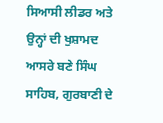ਸਿਆਸੀ ਲੀਡਰ ਅਤੇ ਉਨ੍ਹਾਂ ਦੀ ਖੁਸ਼ਾਮਦ ਆਸਰੇ ਬਣੇ ਸਿੰਘ ਸਾਹਿਬ, ਗੁਰਬਾਣੀ ਦੇ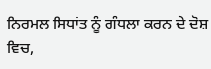ਨਿਰਮਲ ਸਿਧਾਂਤ ਨੂੰ ਗੰਧਲਾ ਕਰਨ ਦੇ ਦੋਸ਼ ਵਿਚ,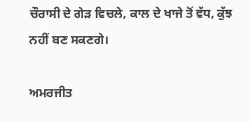ਚੌਰਾਸੀ ਦੇ ਗੇੜ ਵਿਚਲੇ, ਕਾਲ ਦੇ ਖਾਜੇ ਤੋਂ ਵੱਧ, ਕੁੱਝ ਨਹੀਂ ਬਣ ਸਕਣਗੇ।

ਅਮਰਜੀਤ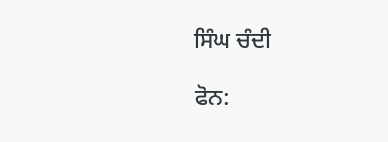ਸਿੰਘ ਚੰਦੀ

ਫੋਨ: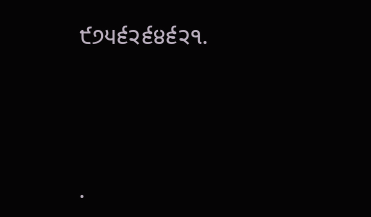੯੭੫੬੨੬੪੬੨੧.




.